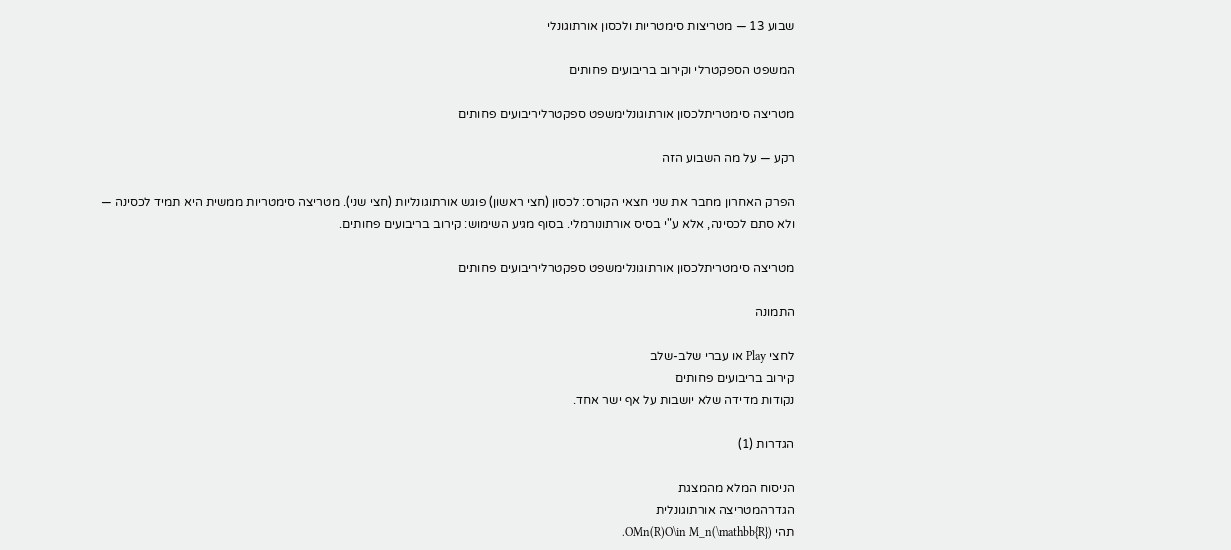שבוע 13 — מטריצות סימטריות ולכסון אורתוגונלי

המשפט הספקטרלי וקירוב בריבועים פחותים

מטריצה סימטריתלכסון אורתוגונלימשפט ספקטרליריבועים פחותים

רקע — על מה השבוע הזה

הפרק האחרון מחבר את שני חצאי הקורס: לכסון (חצי ראשון) פוגש אורתוגונליות (חצי שני). מטריצה סימטריות ממשית היא תמיד לכסינה — ולא סתם לכסינה, אלא ע"י בסיס אורתונורמלי. בסוף מגיע השימוש: קירוב בריבועים פחותים.

מטריצה סימטריתלכסון אורתוגונלימשפט ספקטרליריבועים פחותים

התמונה

לחצי Play או עברי שלב-שלב
קירוב בריבועים פחותים
נקודות מדידה שלא יושבות על אף ישר אחד.

הגדרות (1)

הניסוח המלא מהמצגת
הגדרהמטריצה אורתוגונלית
תהי OMn(R)O\in M_n(\mathbb{R}).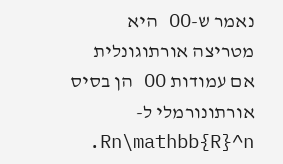נאמר ש-OO היא מטריצה אורתוגונלית אם עמודות OO הן בסיס אורתונורמלי ל-Rn\mathbb{R}^n.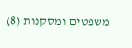משפטים ומסקנות (8)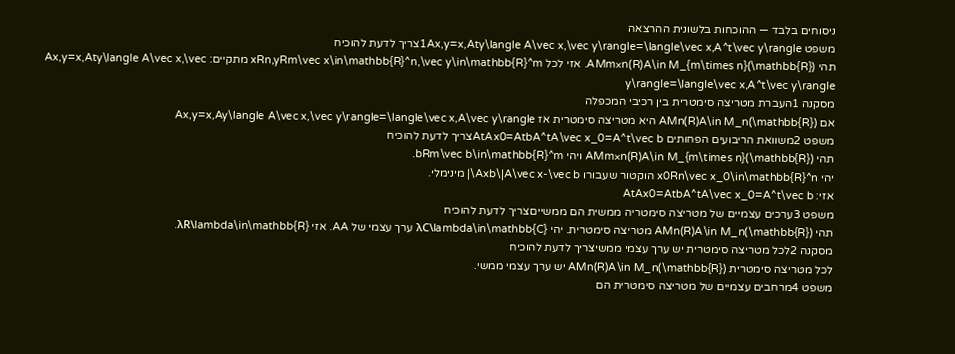ניסוחים בלבד — ההוכחות בלשונית ההרצאה
משפט 1Ax,y=x,Aty\langle A\vec x,\vec y\rangle=\langle\vec x,A^t\vec y\rangleצריך לדעת להוכיח
תהי AMm×n(R)A\in M_{m\times n}(\mathbb{R}). אזי לכל xRn,yRm\vec x\in\mathbb{R}^n,\vec y\in\mathbb{R}^m מתקיים: Ax,y=x,Aty\langle A\vec x,\vec y\rangle=\langle\vec x,A^t\vec y\rangle
מסקנה 1העברת מטריצה סימטרית בין רכיבי המכפלה
אם AMn(R)A\in M_n(\mathbb{R}) היא מטריצה סימטרית אז Ax,y=x,Ay\langle A\vec x,\vec y\rangle=\langle\vec x,A\vec y\rangle
משפט 2משוואת הריבועים הפחותים AtAx0=AtbA^tA\vec x_0=A^t\vec bצריך לדעת להוכיח
תהי AMm×n(R)A\in M_{m\times n}(\mathbb{R}) ויהי bRm\vec b\in\mathbb{R}^m.
יהי x0Rn\vec x_0\in\mathbb{R}^n הוקטור שעבורו Axb\|A\vec x-\vec b\| מינימלי.
אזי: AtAx0=AtbA^tA\vec x_0=A^t\vec b
משפט 3ערכים עצמיים של מטריצה סימטריה ממשית הם ממשייםצריך לדעת להוכיח
תהי AMn(R)A\in M_n(\mathbb{R}) מטריצה סימטרית. יהי λC\lambda\in\mathbb{C} ערך עצמי של AA. אזי λR\lambda\in\mathbb{R}.
מסקנה 2לכל מטריצה סימטרית יש ערך עצמי ממשיצריך לדעת להוכיח
לכל מטריצה סימטרית AMn(R)A\in M_n(\mathbb{R}) יש ערך עצמי ממשי.
משפט 4מרחבים עצמיים של מטריצה סימטרית הם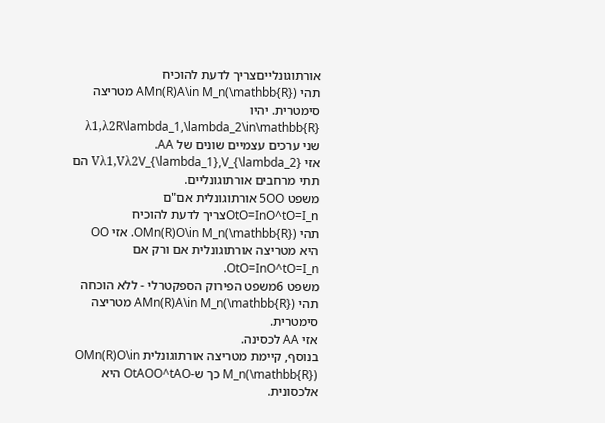אורתוגונלייםצריך לדעת להוכיח
תהי AMn(R)A\in M_n(\mathbb{R}) מטריצה סימטרית. יהיו λ1,λ2R\lambda_1,\lambda_2\in\mathbb{R} שני ערכים עצמיים שונים של AA.
אזי Vλ1,Vλ2V_{\lambda_1},V_{\lambda_2} הם תתי מרחבים אורתוגונליים.
משפט 5OO אורתוגונלית אם"ם OtO=InO^tO=I_nצריך לדעת להוכיח
תהי OMn(R)O\in M_n(\mathbb{R}). אזי OO היא מטריצה אורתוגונלית אם ורק אם OtO=InO^tO=I_n.
משפט 6משפט הפירוק הספקטרלי - ללא הוכחה
תהי AMn(R)A\in M_n(\mathbb{R}) מטריצה סימטרית.
אזי AA לכסינה.
בנוסף, קיימת מטריצה אורתוגונלית OMn(R)O\in M_n(\mathbb{R}) כך ש-OtAOO^tAO היא אלכסונית.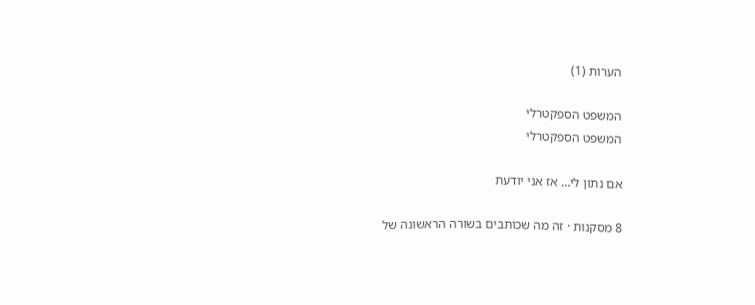הערות (1)

המשפט הספקטרלי
המשפט הספקטרלי

אם נתון לי… אז אני יודעת

8 מסקנות · זה מה שכותבים בשורה הראשונה של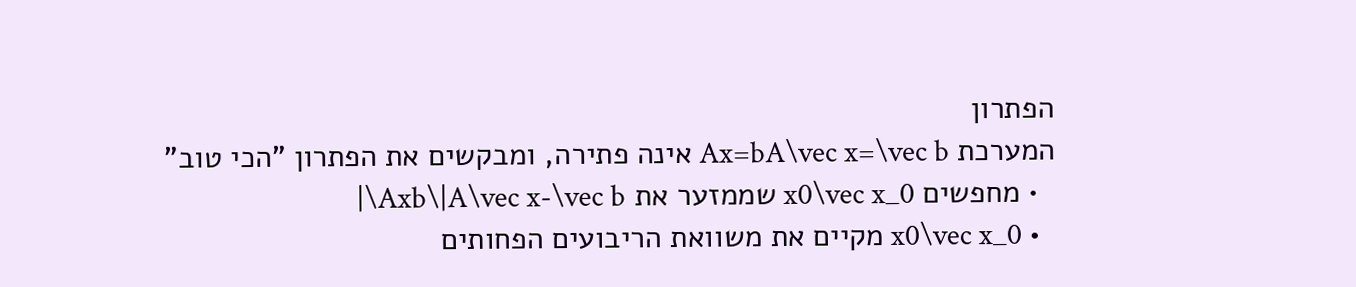הפתרון
המערכת Ax=bA\vec x=\vec b אינה פתירה, ומבקשים את הפתרון "הכי טוב"
  • מחפשים x0\vec x_0 שממזער את Axb\|A\vec x-\vec b\|
  • x0\vec x_0 מקיים את משוואת הריבועים הפחותים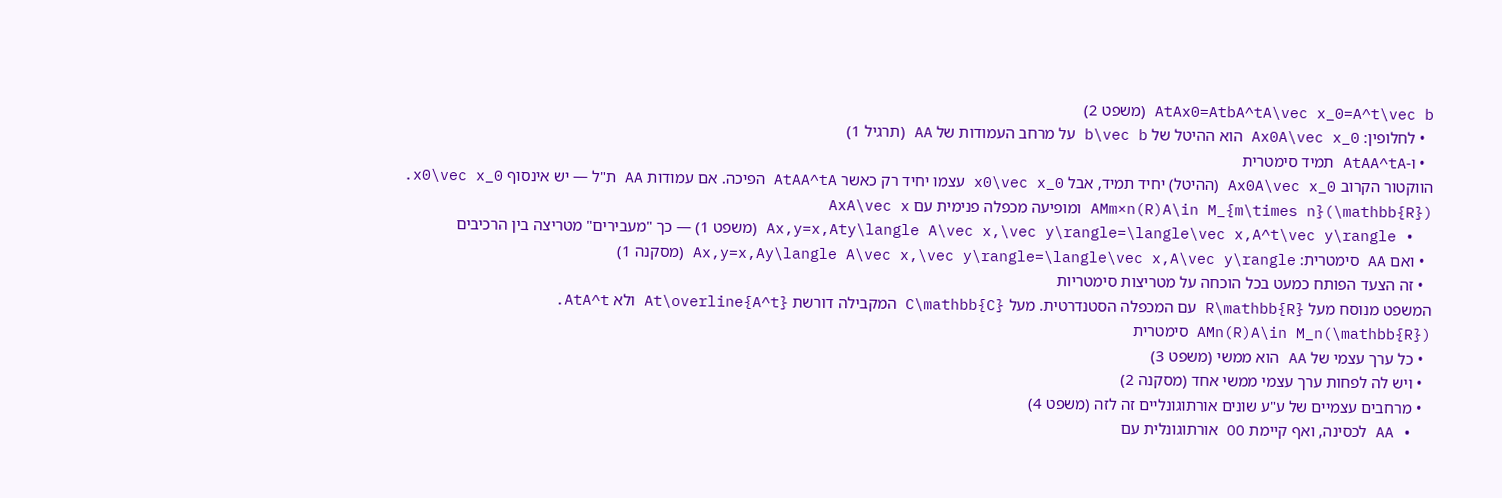AtAx0=AtbA^tA\vec x_0=A^t\vec b (משפט 2)
  • לחלופין: Ax0A\vec x_0 הוא ההיטל של b\vec b על מרחב העמודות של AA (תרגיל 1)
  • ו-AtAA^tA תמיד סימטרית
הווקטור הקרוב Ax0A\vec x_0 (ההיטל) יחיד תמיד, אבל x0\vec x_0 עצמו יחיד רק כאשר AtAA^tA הפיכה. אם עמודות AA ת"ל — יש אינסוף x0\vec x_0.
AMm×n(R)A\in M_{m\times n}(\mathbb{R}) ומופיעה מכפלה פנימית עם AxA\vec x
  • Ax,y=x,Aty\langle A\vec x,\vec y\rangle=\langle\vec x,A^t\vec y\rangle (משפט 1) — כך "מעבירים" מטריצה בין הרכיבים
  • ואם AA סימטרית: Ax,y=x,Ay\langle A\vec x,\vec y\rangle=\langle\vec x,A\vec y\rangle (מסקנה 1)
  • זה הצעד הפותח כמעט בכל הוכחה על מטריצות סימטריות
המשפט מנוסח מעל R\mathbb{R} עם המכפלה הסטנדרטית. מעל C\mathbb{C} המקבילה דורשת At\overline{A^t} ולא AtA^t.
AMn(R)A\in M_n(\mathbb{R}) סימטרית
  • כל ערך עצמי של AA הוא ממשי (משפט 3)
  • ויש לה לפחות ערך עצמי ממשי אחד (מסקנה 2)
  • מרחבים עצמיים של ע"ע שונים אורתוגונליים זה לזה (משפט 4)
  • AA לכסינה, ואף קיימת OO אורתוגונלית עם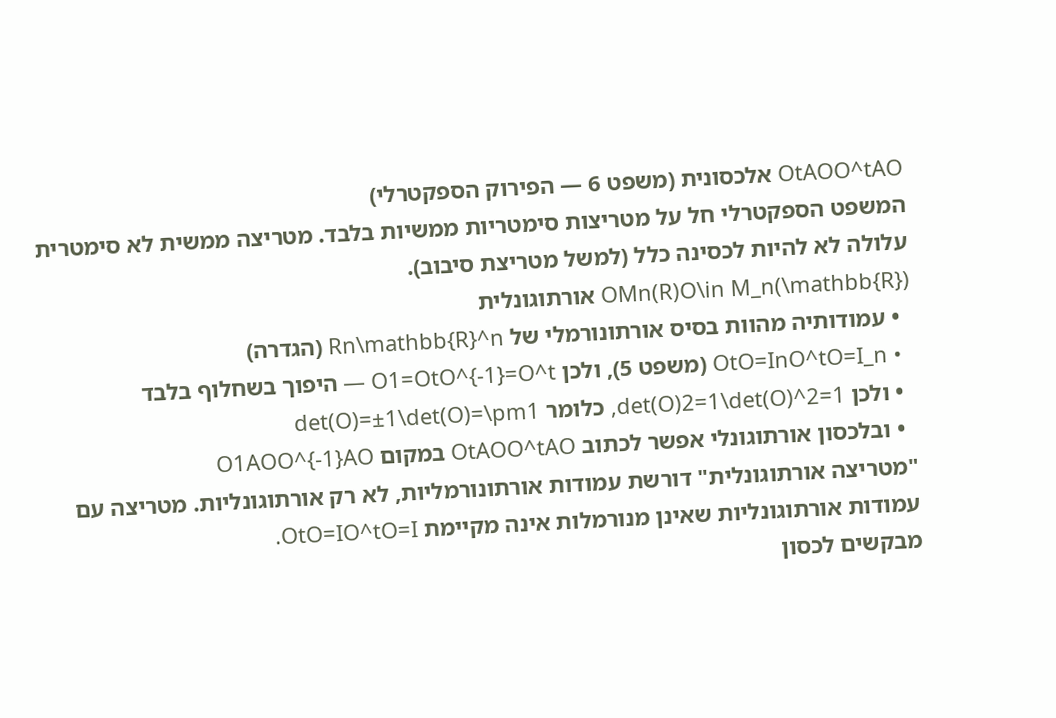OtAOO^tAO אלכסונית (משפט 6 — הפירוק הספקטרלי)
המשפט הספקטרלי חל על מטריצות סימטריות ממשיות בלבד. מטריצה ממשית לא סימטרית עלולה לא להיות לכסינה כלל (למשל מטריצת סיבוב).
OMn(R)O\in M_n(\mathbb{R}) אורתוגונלית
  • עמודותיה מהוות בסיס אורתונורמלי של Rn\mathbb{R}^n (הגדרה)
  • OtO=InO^tO=I_n (משפט 5), ולכן O1=OtO^{-1}=O^t — היפוך בשחלוף בלבד
  • ולכן det(O)2=1\det(O)^2=1, כלומר det(O)=±1\det(O)=\pm1
  • ובלכסון אורתוגונלי אפשר לכתוב OtAOO^tAO במקום O1AOO^{-1}AO
"מטריצה אורתוגונלית" דורשת עמודות אורתונורמליות, לא רק אורתוגונליות. מטריצה עם עמודות אורתוגונליות שאינן מנורמלות אינה מקיימת OtO=IO^tO=I.
מבקשים לכסון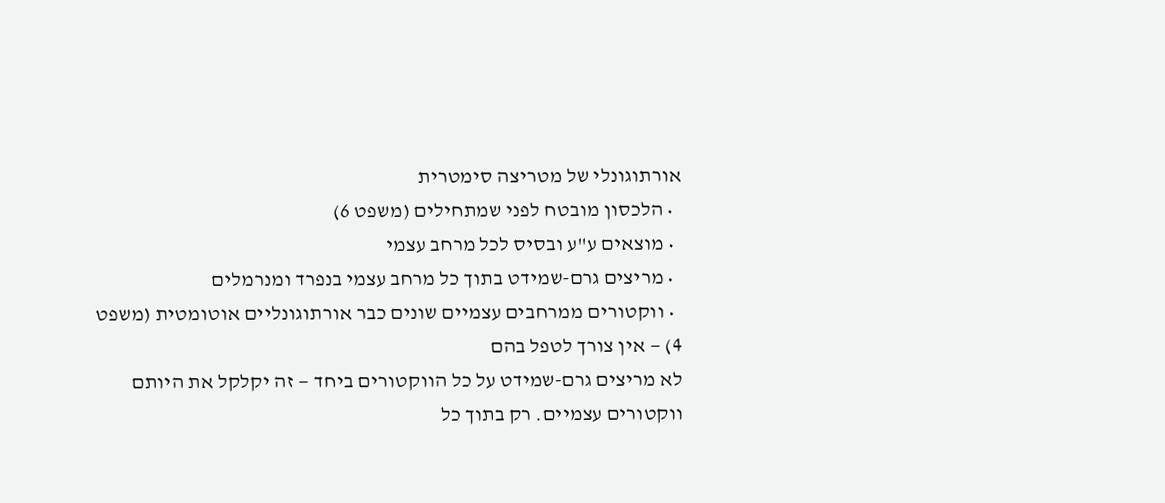אורתוגונלי של מטריצה סימטרית
  • הלכסון מובטח לפני שמתחילים (משפט 6)
  • מוצאים ע"ע ובסיס לכל מרחב עצמי
  • מריצים גרם-שמידט בתוך כל מרחב עצמי בנפרד ומנרמלים
  • ווקטורים ממרחבים עצמיים שונים כבר אורתוגונליים אוטומטית (משפט 4) — אין צורך לטפל בהם
לא מריצים גרם-שמידט על כל הווקטורים ביחד — זה יקלקל את היותם ווקטורים עצמיים. רק בתוך כל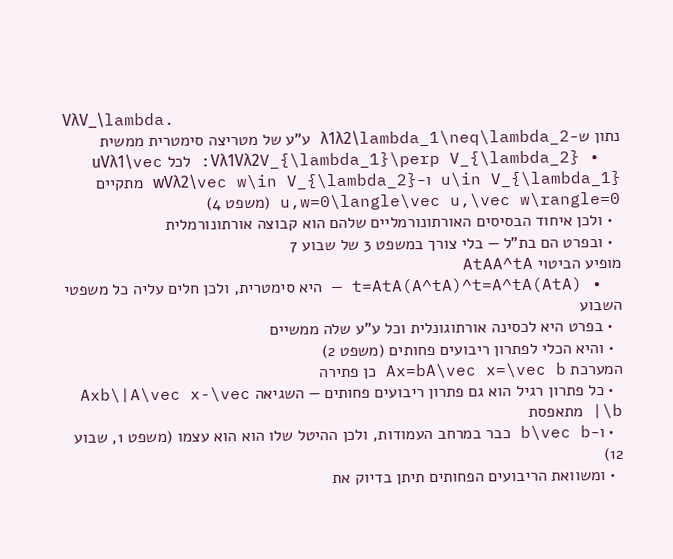VλV_\lambda.
נתון ש-λ1λ2\lambda_1\neq\lambda_2 ע"ע של מטריצה סימטרית ממשית
  • Vλ1Vλ2V_{\lambda_1}\perp V_{\lambda_2}: לכל uVλ1\vec u\in V_{\lambda_1} ו-wVλ2\vec w\in V_{\lambda_2} מתקיים u,w=0\langle\vec u,\vec w\rangle=0 (משפט 4)
  • ולכן איחוד הבסיסים האורתונורמליים שלהם הוא קבוצה אורתונורמלית
  • ובפרט הם בת"ל — בלי צורך במשפט 3 של שבוע 7
מופיע הביטוי AtAA^tA
  • (AtA)t=AtA(A^tA)^t=A^tA — היא סימטרית, ולכן חלים עליה כל משפטי השבוע
  • בפרט היא לכסינה אורתוגונלית וכל ע"ע שלה ממשיים
  • והיא הכלי לפתרון ריבועים פחותים (משפט 2)
המערכת Ax=bA\vec x=\vec b כן פתירה
  • כל פתרון רגיל הוא גם פתרון ריבועים פחותים — השגיאה Axb\|A\vec x-\vec b\| מתאפסת
  • ו-b\vec b כבר במרחב העמודות, ולכן ההיטל שלו הוא הוא עצמו (משפט 1, שבוע 12)
  • ומשוואת הריבועים הפחותים תיתן בדיוק את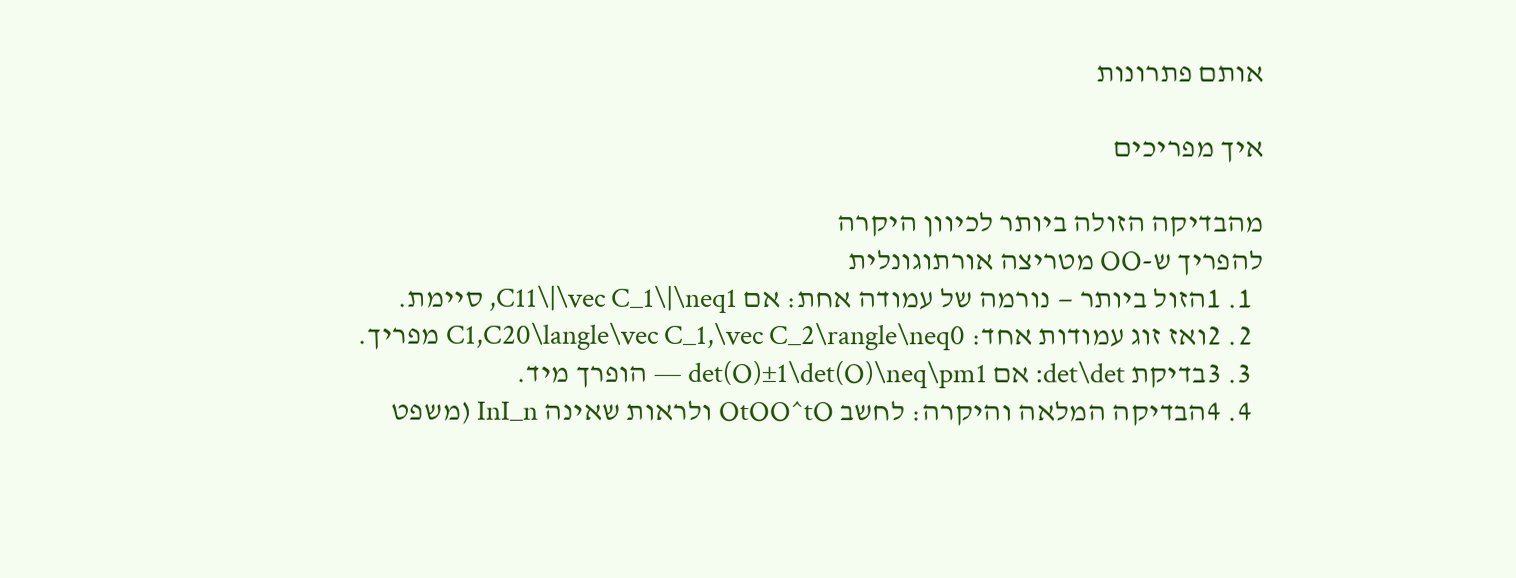אותם פתרונות

איך מפריכים

מהבדיקה הזולה ביותר לכיוון היקרה
להפריך ש-OO מטריצה אורתוגונלית
  1. 1הזול ביותר — נורמה של עמודה אחת: אם C11\|\vec C_1\|\neq1, סיימת.
  2. 2ואז זוג עמודות אחד: C1,C20\langle\vec C_1,\vec C_2\rangle\neq0 מפריך.
  3. 3בדיקת det\det: אם det(O)±1\det(O)\neq\pm1 — הופרך מיד.
  4. 4הבדיקה המלאה והיקרה: לחשב OtOO^tO ולראות שאינה InI_n (משפט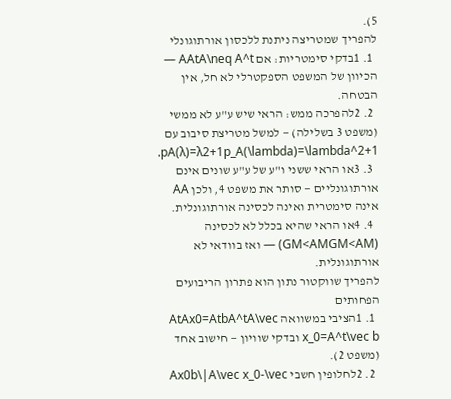5).
להפריך שמטריצה ניתנת ללכסון אורתוגונלי
  1. 1בדקי סימטריות: אם AAtA\neq A^t — הכיוון של המשפט הספקטרלי לא חל, אין הבטחה.
  2. 2להפרכה ממש: הראי שיש ע"ע לא ממשי (משפט 3 בשלילה) — למשל מטריצת סיבוב עם pA(λ)=λ2+1p_A(\lambda)=\lambda^2+1.
  3. 3או הראי ששני ו"ע של ע"ע שונים אינם אורתוגונליים — סותר את משפט 4, ולכן AA אינה סימטרית ואינה לכסינה אורתוגונלית.
  4. 4או הראי שהיא בכלל לא לכסינה (GM<AMGM<AM) — ואז בוודאי לא אורתוגונלית.
להפריך שווקטור נתון הוא פתרון הריבועים הפחותים
  1. 1הציבי במשוואה AtAx0=AtbA^tA\vec x_0=A^t\vec b ובדקי שוויון — חישוב אחד (משפט 2).
  2. 2לחלופין חשבי Ax0b\|A\vec x_0-\vec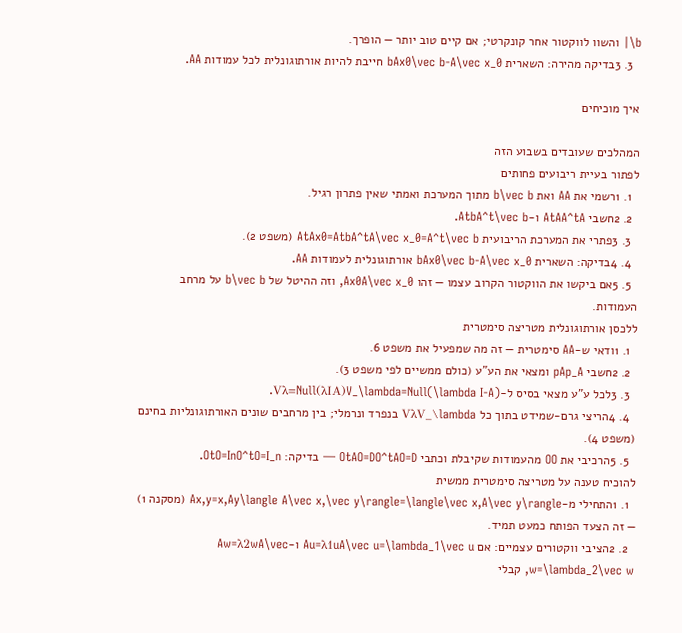b\| והשוו לווקטור אחר קונקרטי; אם קיים טוב יותר — הופרך.
  3. 3בדיקה מהירה: השארית bAx0\vec b-A\vec x_0 חייבת להיות אורתוגונלית לכל עמודות AA.

איך מוכיחים

המהלכים שעובדים בשבוע הזה
לפתור בעיית ריבועים פחותים
  1. 1רשמי את AA ואת b\vec b מתוך המערכת ואמתי שאין פתרון רגיל.
  2. 2חשבי AtAA^tA ו-AtbA^t\vec b.
  3. 3פתרי את המערכת הריבועית AtAx0=AtbA^tA\vec x_0=A^t\vec b (משפט 2).
  4. 4בדיקה: השארית bAx0\vec b-A\vec x_0 אורתוגונלית לעמודות AA.
  5. 5אם ביקשו את הווקטור הקרוב עצמו — זהו Ax0A\vec x_0, וזה ההיטל של b\vec b על מרחב העמודות.
ללכסן אורתוגונלית מטריצה סימטרית
  1. 1ודאי ש-AA סימטרית — זה מה שמפעיל את משפט 6.
  2. 2חשבי pAp_A ומצאי את הע"ע (כולם ממשיים לפי משפט 3).
  3. 3לכל ע"ע מצאי בסיס ל-Vλ=Null(λIA)V_\lambda=Null(\lambda I-A).
  4. 4הריצי גרם-שמידט בתוך כל VλV_\lambda בנפרד ונרמלי; בין מרחבים שונים האורתוגונליות בחינם (משפט 4).
  5. 5הרכיבי את OO מהעמודות שקיבלת וכתבי OtAO=DO^tAO=D — בדיקה: OtO=InO^tO=I_n.
להוכיח טענה על מטריצה סימטרית ממשית
  1. 1התחילי מ-Ax,y=x,Ay\langle A\vec x,\vec y\rangle=\langle\vec x,A\vec y\rangle (מסקנה 1) — זה הצעד הפותח כמעט תמיד.
  2. 2הציבי ווקטורים עצמיים: אם Au=λ1uA\vec u=\lambda_1\vec u ו-Aw=λ2wA\vec w=\lambda_2\vec w, קבלי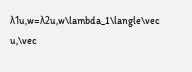λ1u,w=λ2u,w\lambda_1\langle\vec u,\vec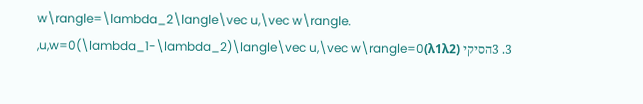w\rangle=\lambda_2\langle\vec u,\vec w\rangle.
  3. 3הסיקי (λ1λ2)u,w=0(\lambda_1-\lambda_2)\langle\vec u,\vec w\rangle=0,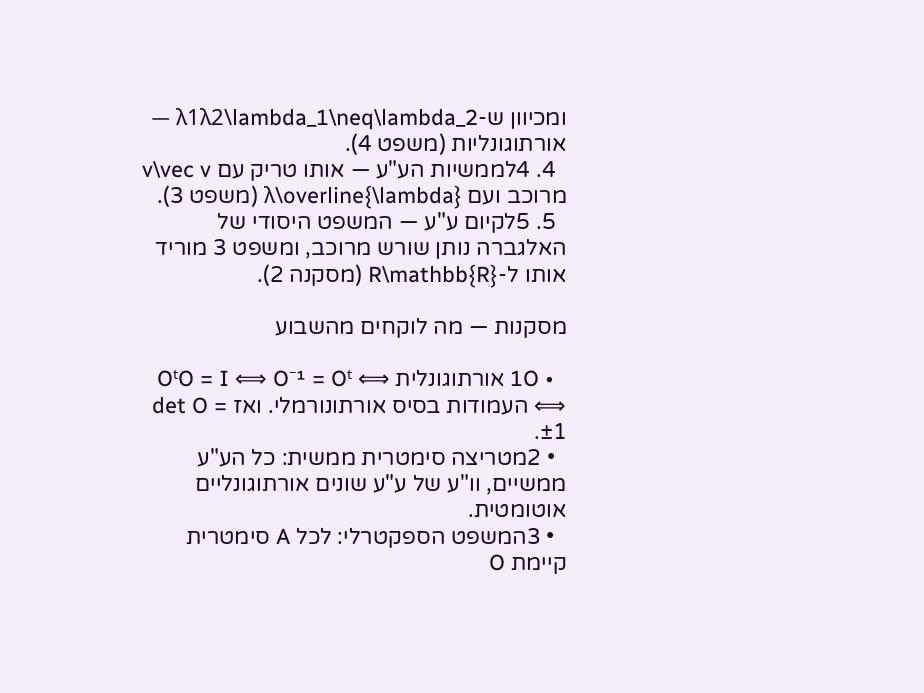ומכיוון ש-λ1λ2\lambda_1\neq\lambda_2 — אורתוגונליות (משפט 4).
  4. 4לממשיות הע"ע — אותו טריק עם v\vec v מרוכב ועם λ\overline{\lambda} (משפט 3).
  5. 5לקיום ע"ע — המשפט היסודי של האלגברה נותן שורש מרוכב, ומשפט 3 מוריד אותו ל-R\mathbb{R} (מסקנה 2).

מסקנות — מה לוקחים מהשבוע

  • 1O אורתוגונלית ⟺ OᵗO = I ⟺ O⁻¹ = Oᵗ ⟺ העמודות בסיס אורתונורמלי. ואז det O = ±1.
  • 2מטריצה סימטרית ממשית: כל הע"ע ממשיים, וו"ע של ע"ע שונים אורתוגונליים אוטומטית.
  • 3המשפט הספקטרלי: לכל A סימטרית קיימת O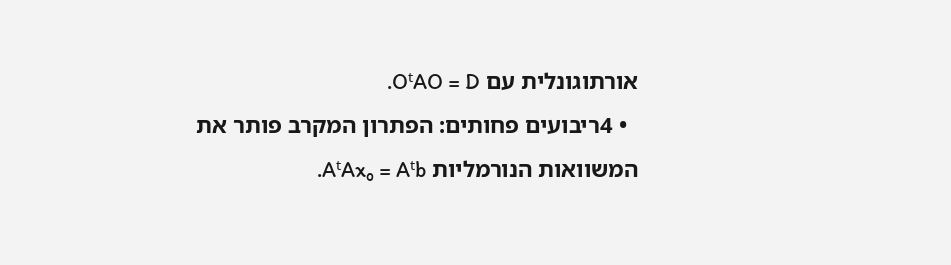אורתוגונלית עם OᵗAO = D.
  • 4ריבועים פחותים: הפתרון המקרב פותר את המשוואות הנורמליות AᵗAx₀ = Aᵗb.